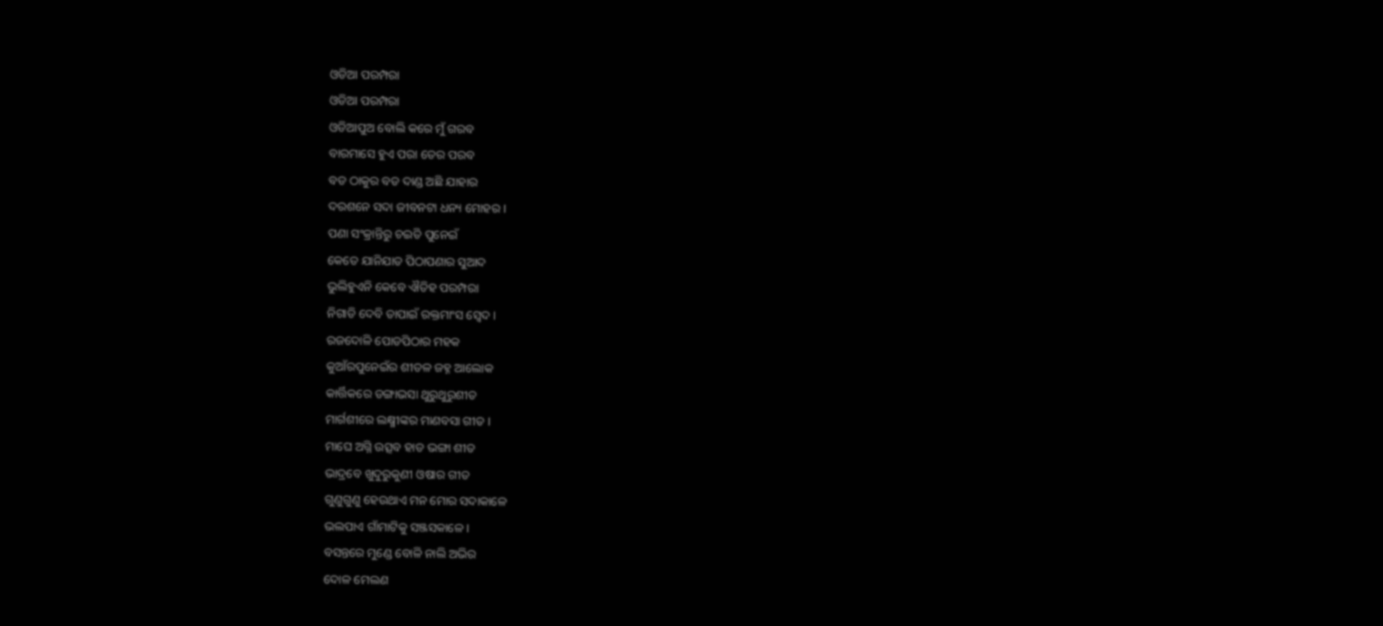ଓଡିଆ ପରମ୍ପରା
ଓଡିଆ ପରମ୍ପରା
ଓଡିଆପୁଅ ବୋଲି କରେ ମୁଁ ଗରବ
ବାରମାସେ ହୁଏ ପରା ତେର ପରବ
ବଡ ଠାକୁର ବଡ ଦାଣ୍ଡ ଅଛି ଯାହାର
ଦରଶନେ ସଦା ଜୀବନଟା ଧନ୍ୟ ମୋହର ।
ପଣା ସଂକ୍ରାନ୍ତିରୁ ଚଇତି ପୁନେଇଁ
କେତେ ଯାନିଯାତ ପିଠାପଣାର ସୁଆଦ
ଭୁଲିହୁଏନି କେବେ ଐତିହ ପରମ୍ପରା
ନିଗାଡି ଦେବି ତାପାଇଁ ରକ୍ତମାଂସ ସ୍ଵେଦ ।
ରଜଦୋଳି ପୋଡପିଠାର ମହକ
କୁଆଁରପୁନେଇଁର ଶୀତଳ ଜହ୍ନ ଆଲୋକ
କାର୍ତ୍ତିକରେ ଡଙ୍ଗାଭସା ଥୁରୁଥୁରୁଶୀତ
ମାର୍ଗଶୀରେ ଲକ୍ଷ୍ମୀଙ୍କର ମାଣବସା ଗୀତ ।
ମାଘେ ଅଗ୍ନି ଉତ୍ସବ ହାଡ ଭଙ୍ଗା ଶୀତ
ଭାଦ୍ରବେ ଖୁଦୁରୁକୁଣୀ ଓଷାର ଗୀତ
ଗୁଣୁଗୁଣୁ ହେଉଥାଏ ମନ ମୋର ସଦାକାଳେ
ଭଲପାଏ ଗାଁମାଟିକୁ ସଞ୍ଜସକାଳେ ।
ବସନ୍ତରେ ମୁଣ୍ଡେ ବୋଳି ନାଲି ଅଭିର
ଦୋଳ ମେଲଣ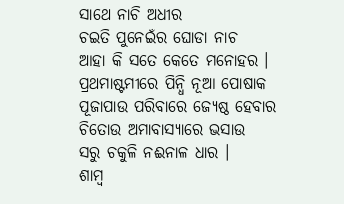ସାଥେ ନାଚି ଅଧୀର
ଚଇତି ପୁନେଇଁର ଘୋଡା ନାଚ
ଆହା କି ସତେ କେତେ ମନୋହର ।
ପ୍ରଥମାଷ୍ଟମୀରେ ପିନ୍ଧି ନୂଆ ପୋଷାକ
ପୂଜାପାଉ ପରିବାରେ ଜ୍ୟେଷ୍ଠ ହେବାର
ଚିତୋଉ ଅମାବାସ୍ୟାରେ ଭସାଉ
ସରୁ ଚକୁଳି ନଈନାଳ ଧାର ।
ଶାମ୍ଵ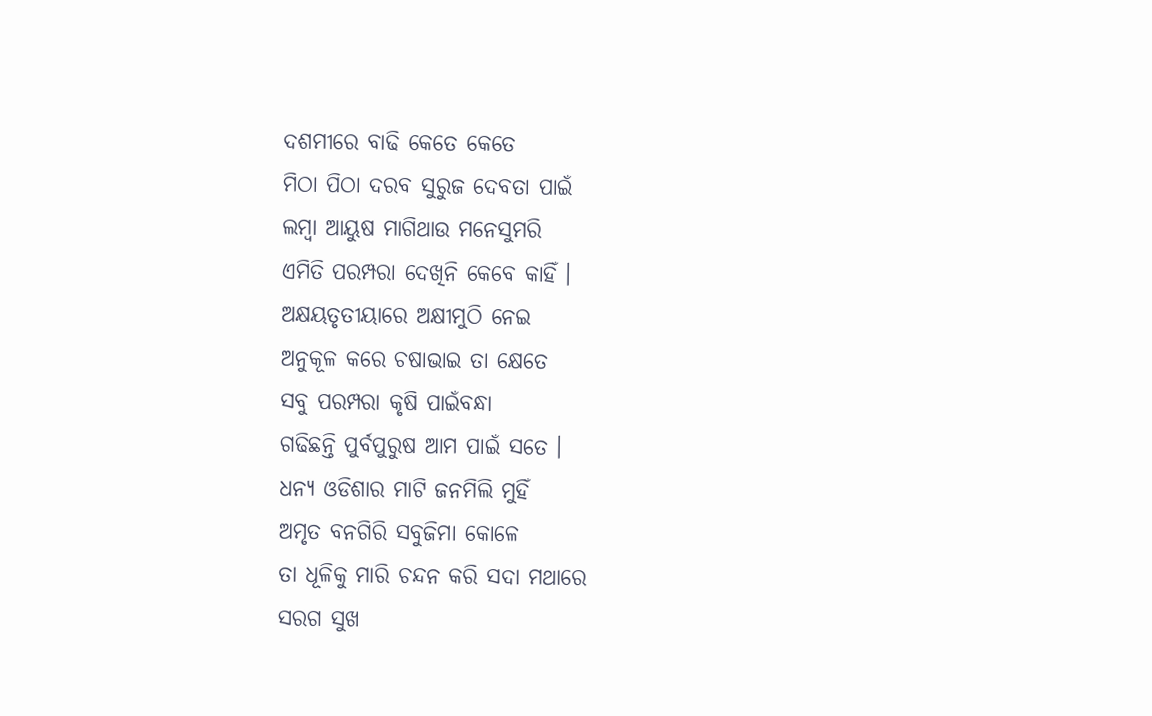ଦଶମୀରେ ବାଢି କେତେ କେତେ
ମିଠା ପିଠା ଦରବ ସୁରୁଜ ଦେବତା ପାଇଁ
ଲମ୍ଵା ଆୟୁଷ ମାଗିଥାଉ ମନେସୁମରି
ଏମିତି ପରମ୍ପରା ଦେଖିନି କେବେ କାହିଁ ।
ଅକ୍ଷୟତୃତୀୟାରେ ଅକ୍ଷୀମୁଠି ନେଇ
ଅନୁକୂଳ କରେ ଚଷାଭାଇ ତା କ୍ଷେତେ
ସବୁ ପରମ୍ପରା କୃଷି ପାଇଁବନ୍ଧା
ଗଢିଛନ୍ତି ପୁର୍ବପୁରୁଷ ଆମ ପାଇଁ ସତେ ।
ଧନ୍ୟ ଓଡିଶାର ମାଟି ଜନମିଲି ମୁହିଁ
ଅମୃତ ବନଗିରି ସବୁଜିମା କୋଳେ
ତା ଧୂଳିକୁ ମାରି ଚନ୍ଦନ କରି ସଦା ମଥାରେ
ସରଗ ସୁଖ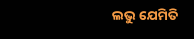ଲଭୁ ଯେମିତି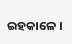ଇହକାଳେ ।